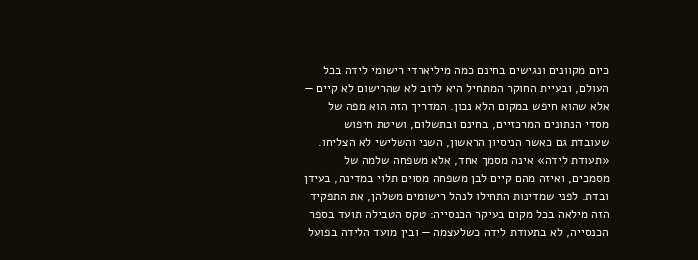כיום מקוונים ונגישים בחינם כמה מיליארדי רישומי לידה בכל העולם, ובעיית החוקר המתחיל היא לרוב לא שהרישום לא קיים — אלא שהוא חיפש במקום הלא נכון. המדריך הזה הוא מפה של מסדי הנתונים המרכזיים, בחינם ובתשלום, ושיטת חיפוש שעובדת גם כאשר הניסיון הראשון, השני והשלישי לא הצליחו.
«תעודת לידה» אינה מסמך אחד, אלא משפחה שלמה של מסמכים, ואיזה מהם קיים לבן משפחה מסוים תלוי במדינה, בעידן ובדת. לפני שמדינות התחילו לנהל רישומים משלהן, את התפקיד הזה מילאה בכל מקום בעיקר הכנסייה: טקס הטבילה תועד בספר הכנסייה, לא בתעודת לידה כשלעצמה — ובין מועד הלידה בפועל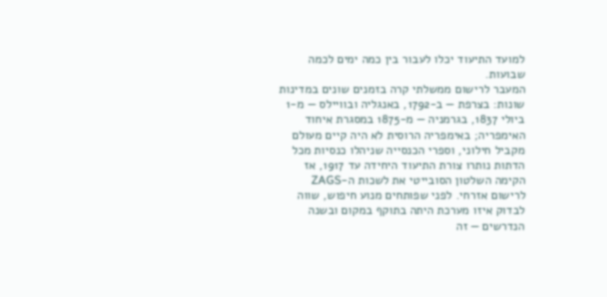למועד התיעוד יכלו לעבור בין כמה ימים לכמה שבועות.
המעבר לרישום ממשלתי קרה בזמנים שונים במדינות שונות: בצרפת — ב-1792, באנגליה ובוויילס — מ-1 ביולי 1837, בגרמניה — מ-1875 במסגרת איחוד האימפריה; באימפריה הרוסית לא היה קיים מעולם מקביל חילוני, וספרי הכנסייה שניהלו כנסיות מכל הדתות נותרו צורת התיעוד היחידה עד 1917, אז הקימה השלטון הסובייטי את לשכות ה-ZAGS לרישום אזרחי. לפני שפותחים מנוע חיפוש, שווה לבדוק איזו מערכת היתה בתוקף במקום ובשנה הנדרשים — זה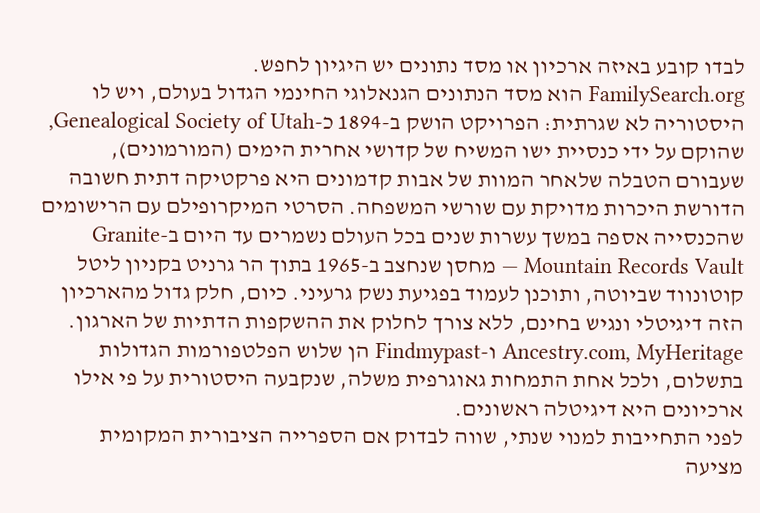לבדו קובע באיזה ארכיון או מסד נתונים יש היגיון לחפש.
FamilySearch.org הוא מסד הנתונים הגנאלוגי החינמי הגדול בעולם, ויש לו היסטוריה לא שגרתית: הפרויקט הושק ב-1894 כ-Genealogical Society of Utah, שהוקם על ידי כנסיית ישו המשיח של קדושי אחרית הימים (המורמונים), שעבורם הטבלה שלאחר המוות של אבות קדמונים היא פרקטיקה דתית חשובה הדורשת היכרות מדויקת עם שורשי המשפחה. הסרטי המיקרופילם עם הרישומים שהכנסייה אספה במשך עשרות שנים בכל העולם נשמרים עד היום ב-Granite Mountain Records Vault — מחסן שנחצב ב-1965 בתוך הר גרניט בקניון ליטל קוטונווד שביוטה, ותוכנן לעמוד בפגיעת נשק גרעיני. כיום, חלק גדול מהארכיון הזה דיגיטלי ונגיש בחינם, ללא צורך לחלוק את ההשקפות הדתיות של הארגון.
Ancestry.com, MyHeritage ו-Findmypast הן שלוש הפלטפורמות הגדולות בתשלום, ולכל אחת התמחות גאוגרפית משלה, שנקבעה היסטורית על פי אילו ארכיונים היא דיגיטלה ראשונים.
לפני התחייבות למנוי שנתי, שווה לבדוק אם הספרייה הציבורית המקומית מציעה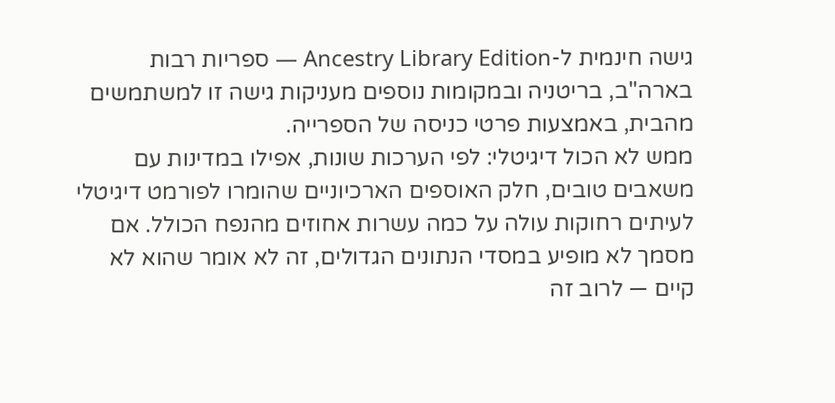גישה חינמית ל-Ancestry Library Edition — ספריות רבות בארה"ב, בריטניה ובמקומות נוספים מעניקות גישה זו למשתמשים מהבית, באמצעות פרטי כניסה של הספרייה.
ממש לא הכול דיגיטלי: לפי הערכות שונות, אפילו במדינות עם משאבים טובים, חלק האוספים הארכיוניים שהומרו לפורמט דיגיטלי לעיתים רחוקות עולה על כמה עשרות אחוזים מהנפח הכולל. אם מסמך לא מופיע במסדי הנתונים הגדולים, זה לא אומר שהוא לא קיים — לרוב זה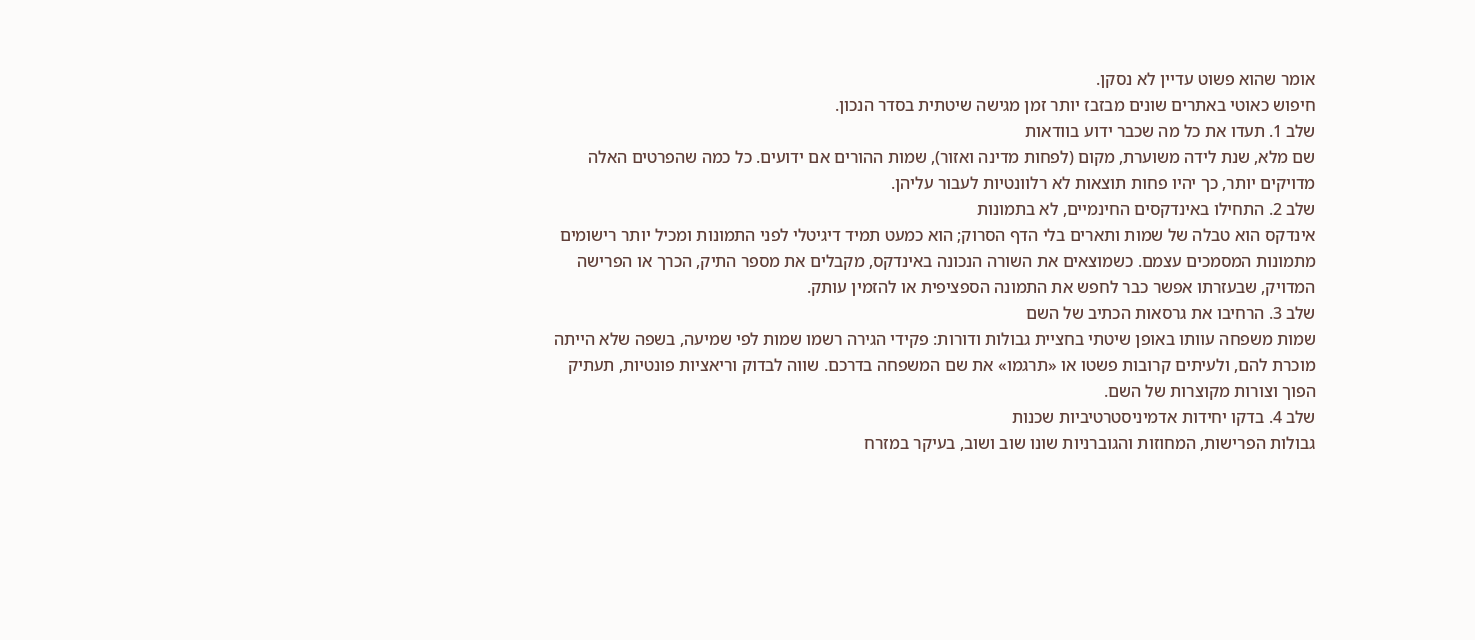אומר שהוא פשוט עדיין לא נסקן.
חיפוש כאוטי באתרים שונים מבזבז יותר זמן מגישה שיטתית בסדר הנכון.
שלב 1. תעדו את כל מה שכבר ידוע בוודאות
שם מלא, שנת לידה משוערת, מקום (לפחות מדינה ואזור), שמות ההורים אם ידועים. כל כמה שהפרטים האלה מדויקים יותר, כך יהיו פחות תוצאות לא רלוונטיות לעבור עליהן.
שלב 2. התחילו באינדקסים החינמיים, לא בתמונות
אינדקס הוא טבלה של שמות ותארים בלי הדף הסרוק; הוא כמעט תמיד דיגיטלי לפני התמונות ומכיל יותר רישומים מתמונות המסמכים עצמם. כשמוצאים את השורה הנכונה באינדקס, מקבלים את מספר התיק, הכרך או הפרישה המדויק, שבעזרתו אפשר כבר לחפש את התמונה הספציפית או להזמין עותק.
שלב 3. הרחיבו את גרסאות הכתיב של השם
שמות משפחה עוותו באופן שיטתי בחציית גבולות ודורות: פקידי הגירה רשמו שמות לפי שמיעה, בשפה שלא הייתה מוכרת להם, ולעיתים קרובות פשטו או «תרגמו» את שם המשפחה בדרכם. שווה לבדוק וריאציות פונטיות, תעתיק הפוך וצורות מקוצרות של השם.
שלב 4. בדקו יחידות אדמיניסטרטיביות שכנות
גבולות הפרישות, המחוזות והגוברניות שונו שוב ושוב, בעיקר במזרח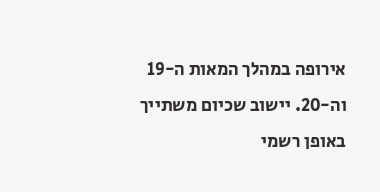אירופה במהלך המאות ה-19 וה-20. יישוב שכיום משתייך באופן רשמי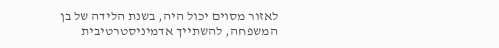לאזור מסוים יכול היה, בשנת הלידה של בן המשפחה, להשתייך אדמיניסטרטיבית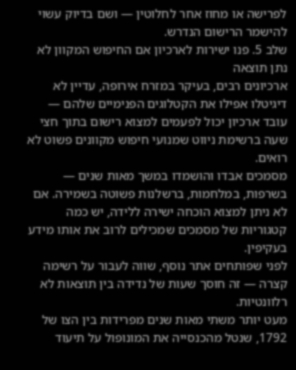לפרישה או מחוז אחר לחלוטין — ושם בדיוק עשוי להישמר הרישום הנדרש.
שלב 5. פנו ישירות לארכיון אם החיפוש המקוון לא נתן תוצאה
ארכיונים רבים, בעיקר במזרח אירופה, עדיין לא דיגיטלו אפילו את הקטלוגים הפנימיים שלהם — עובד ארכיון יכול לפעמים למצוא רישום בתוך חצי שעה ברשימת ניווט שמנועי חיפוש מקוונים פשוט לא רואים.
מסמכים אבדו והושמדו במשך מאות שנים — בשרפות, במלחמות, ברשלנות פשוטה בשמירה. אם לא ניתן למצוא הוכחה ישירה ללידה, יש כמה קטגוריות של מסמכים שמכילים לרוב את אותו מידע בעקיפין.
לפני שפותחים אתר נוסף, שווה לעבור על רשימה קצרה — זה חוסך שעות של נדידה בין תוצאות לא רלוונטיות.
מעט יותר משתי מאות שנים מפרידות בין הצו של 1792, שנטל מהכנסייה את המונופול על תיעוד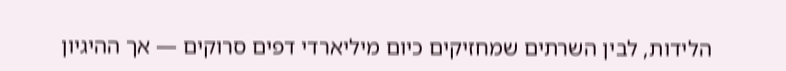הלידות, לבין השרתים שמחזיקים כיום מיליארדי דפים סרוקים — אך ההיגיון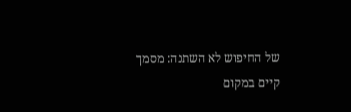של החיפוש לא השתנה: מסמך קיים במקום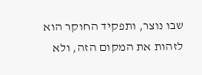שבו נוצר, ותפקיד החוקר הוא לזהות את המקום הזה, ולא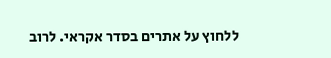ללחוץ על אתרים בסדר אקראי. לרוב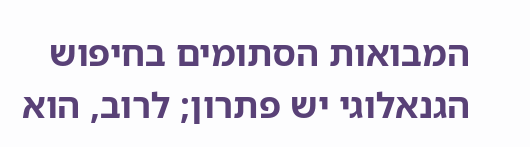המבואות הסתומים בחיפוש הגנאלוגי יש פתרון; לרוב, הוא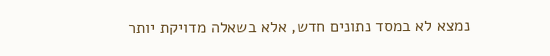נמצא לא במסד נתונים חדש, אלא בשאלה מדויקת יותר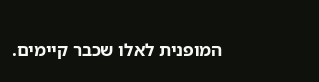המופנית לאלו שכבר קיימים.